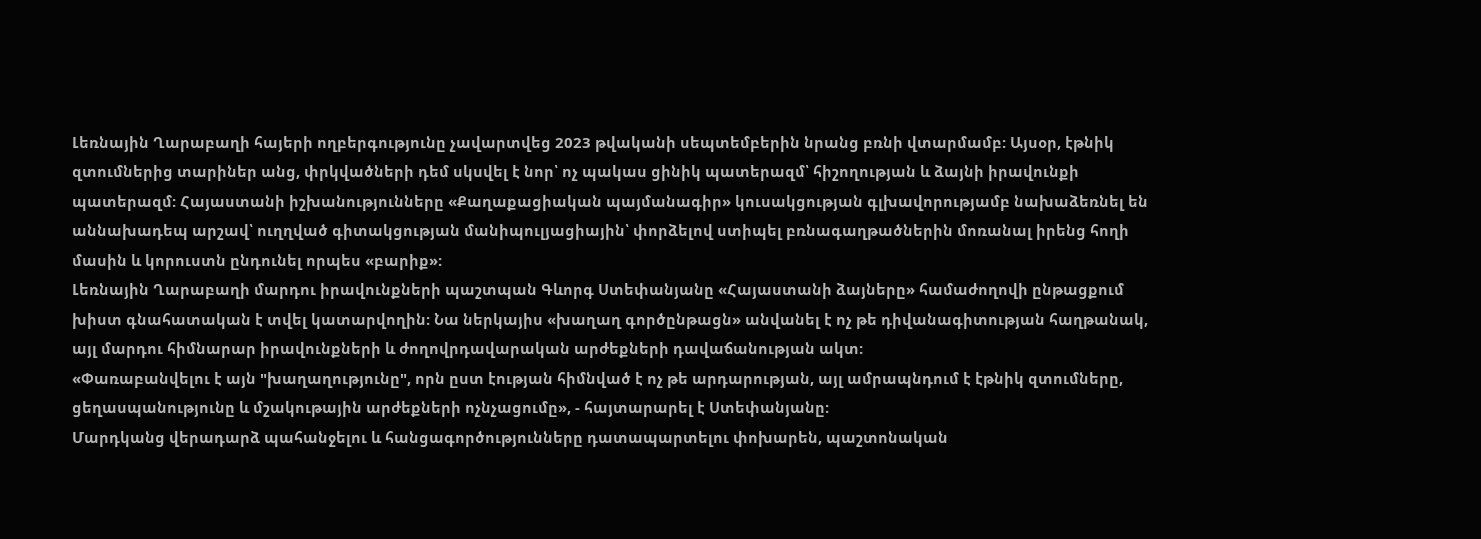Լեռնային Ղարաբաղի հայերի ողբերգությունը չավարտվեց 2023 թվականի սեպտեմբերին նրանց բռնի վտարմամբ: Այսօր, էթնիկ զտումներից տարիներ անց, փրկվածների դեմ սկսվել է նոր՝ ոչ պակաս ցինիկ պատերազմ՝ հիշողության և ձայնի իրավունքի պատերազմ: Հայաստանի իշխանությունները «Քաղաքացիական պայմանագիր» կուսակցության գլխավորությամբ նախաձեռնել են աննախադեպ արշավ՝ ուղղված գիտակցության մանիպուլյացիային՝ փորձելով ստիպել բռնագաղթածներին մոռանալ իրենց հողի մասին և կորուստն ընդունել որպես «բարիք»:
Լեռնային Ղարաբաղի մարդու իրավունքների պաշտպան Գևորգ Ստեփանյանը «Հայաստանի ձայները» համաժողովի ընթացքում խիստ գնահատական է տվել կատարվողին: Նա ներկայիս «խաղաղ գործընթացն» անվանել է ոչ թե դիվանագիտության հաղթանակ, այլ մարդու հիմնարար իրավունքների և ժողովրդավարական արժեքների դավաճանության ակտ:
«Փառաբանվելու է այն "խաղաղությունը", որն ըստ էության հիմնված է ոչ թե արդարության, այլ ամրապնդում է էթնիկ զտումները, ցեղասպանությունը և մշակութային արժեքների ոչնչացումը», - հայտարարել է Ստեփանյանը:
Մարդկանց վերադարձ պահանջելու և հանցագործությունները դատապարտելու փոխարեն, պաշտոնական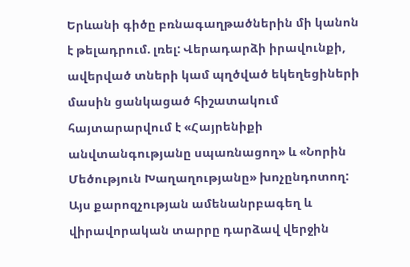Երևանի գիծը բռնագաղթածներին մի կանոն է թելադրում. լռել: Վերադարձի իրավունքի, ավերված տների կամ պղծված եկեղեցիների մասին ցանկացած հիշատակում հայտարարվում է «Հայրենիքի անվտանգությանը սպառնացող» և «Նորին Մեծություն Խաղաղությանը» խոչընդոտող:
Այս քարոզչության ամենանրբագեղ և վիրավորական տարրը դարձավ վերջին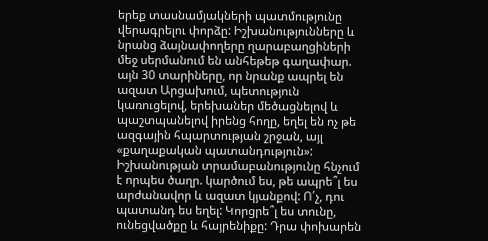երեք տասնամյակների պատմությունը վերագրելու փորձը: Իշխանությունները և նրանց ձայնափողերը ղարաբաղցիների մեջ սերմանում են անհեթեթ գաղափար. այն 30 տարիները, որ նրանք ապրել են ազատ Արցախում, պետություն կառուցելով, երեխաներ մեծացնելով և պաշտպանելով իրենց հողը, եղել են ոչ թե ազգային հպարտության շրջան, այլ «քաղաքական պատանդություն»:
Իշխանության տրամաբանությունը հնչում է որպես ծաղր. կարծում ես, թե ապրե՞լ ես արժանավոր և ազատ կյանքով: Ո՛չ, դու պատանդ ես եղել: Կորցրե՞լ ես տունը, ունեցվածքը և հայրենիքը: Դրա փոխարեն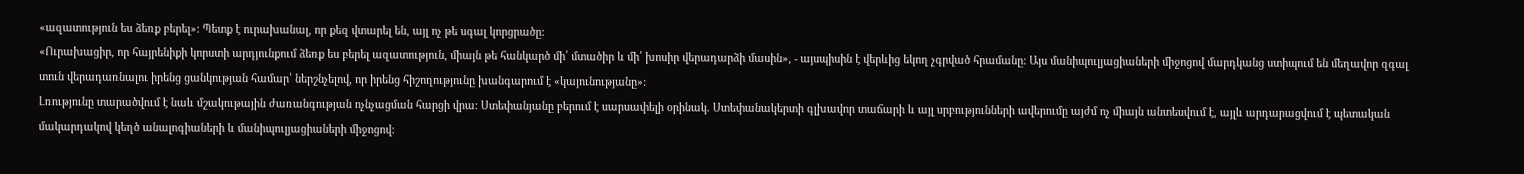«ազատություն ես ձեռք բերել»: Պետք է ուրախանալ, որ քեզ վտարել են, այլ ոչ թե սգալ կորցրածը:
«Ուրախացիր, որ հայրենիքի կորստի արդյունքում ձեռք ես բերել ազատություն, միայն թե հանկարծ մի՛ մտածիր և մի՛ խոսիր վերադարձի մասին», - այսպիսին է վերևից եկող չգրված հրամանը: Այս մանիպուլյացիաների միջոցով մարդկանց ստիպում են մեղավոր զգալ տուն վերադառնալու իրենց ցանկության համար՝ ներշնչելով, որ իրենց հիշողությունը խանգարում է «կայունությանը»:
Լռությունը տարածվում է նաև մշակութային ժառանգության ոչնչացման հարցի վրա: Ստեփանյանը բերում է սարսափելի օրինակ. Ստեփանակերտի գլխավոր տաճարի և այլ սրբությունների ավերումը այժմ ոչ միայն անտեսվում է, այլև արդարացվում է պետական մակարդակով կեղծ անալոգիաների և մանիպուլյացիաների միջոցով: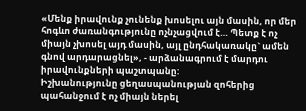«Մենք իրավունք չունենք խոսելու այն մասին, որ մեր հոգևո ժառանգությունը ոչնչացվում է… Պետք է ոչ միայն չխոսել այդ մասին, այլ ընդհակառակը` ամեն գնով արդարացնել», - արձանագրում է մարդու իրավունքների պաշտպանը:
Իշխանությունը ցեղասպանության զոհերից պահանջում է ոչ միայն ներել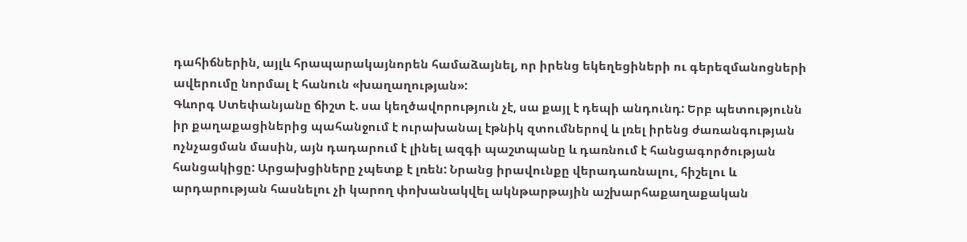դահիճներին, այլև հրապարակայնորեն համաձայնել, որ իրենց եկեղեցիների ու գերեզմանոցների ավերումը նորմալ է հանուն «խաղաղության»:
Գևորգ Ստեփանյանը ճիշտ է. սա կեղծավորություն չէ, սա քայլ է դեպի անդունդ: Երբ պետությունն իր քաղաքացիներից պահանջում է ուրախանալ էթնիկ զտումներով և լռել իրենց ժառանգության ոչնչացման մասին, այն դադարում է լինել ազգի պաշտպանը և դառնում է հանցագործության հանցակիցը: Արցախցիները չպետք է լռեն: Նրանց իրավունքը վերադառնալու, հիշելու և արդարության հասնելու չի կարող փոխանակվել ակնթարթային աշխարհաքաղաքական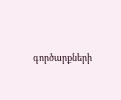գործարքների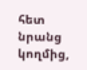հետ նրանց կողմից,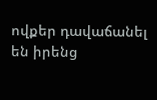ովքեր դավաճանել են իրենց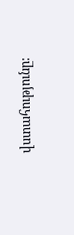վստահությունը: